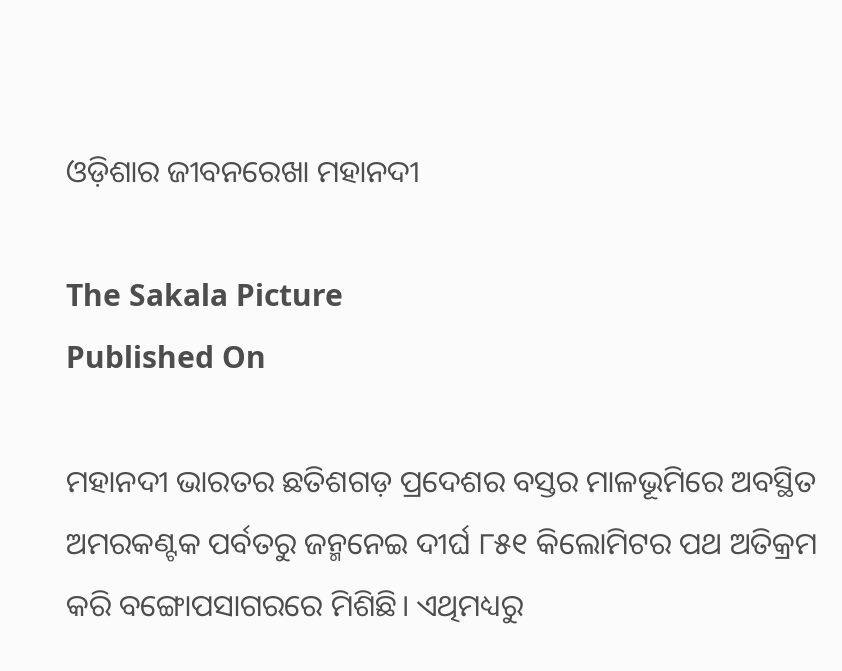ଓଡ଼ିଶାର ଜୀବନରେଖା ମହାନଦୀ

The Sakala Picture
Published On

ମହାନଦୀ ଭାରତର ଛତିଶଗଡ଼ ପ୍ରଦେଶର ବସ୍ତର ମାଳଭୂମିରେ ଅବସ୍ଥିତ ଅମରକଣ୍ଟକ ପର୍ବତରୁ ଜନ୍ମନେଇ ଦୀର୍ଘ ୮୫୧ କିଲୋମିଟର ପଥ ଅତିକ୍ରମ କରି ବଙ୍ଗୋପସାଗରରେ ମିଶିଛି। ଏଥିମଧ୍ୟରୁ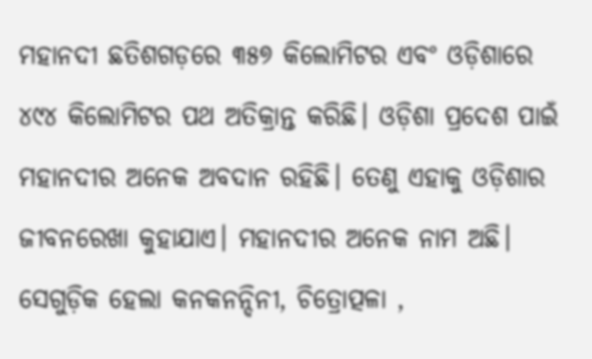ମହାନଦୀ ଛତିଶଗଡ଼ରେ ୩୫୭ କିଲୋମିଟର ଏବଂ ଓଡ଼ିଶାରେ ୪୯୪ କିଲୋମିଟର ପଥ ଅତିକ୍ରାନ୍ତ କରିଛି। ଓଡ଼ିଶା ପ୍ରଦେଶ ପାଇଁ ମହାନଦୀର ଅନେକ ଅବଦାନ ରହିଛି। ତେଣୁ ଏହାକୁ ଓଡ଼ିଶାର ଜୀବନରେଖା କୁହାଯାଏ। ମହାନଦୀର ଅନେକ ନାମ ଅଛି। ସେଗୁଡ଼ିକ ହେଲା କନକନନ୍ଦିନୀ, ଚିତ୍ରୋତ୍ପଳା ,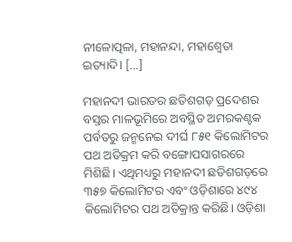ନୀଳୋତ୍ପଳା, ମହାନନ୍ଦା, ମହାଶ୍ୱେତା ଇତ୍ୟାଦି। […]

ମହାନଦୀ ଭାରତର ଛତିଶଗଡ଼ ପ୍ରଦେଶର ବସ୍ତର ମାଳଭୂମିରେ ଅବସ୍ଥିତ ଅମରକଣ୍ଟକ ପର୍ବତରୁ ଜନ୍ମନେଇ ଦୀର୍ଘ ୮୫୧ କିଲୋମିଟର ପଥ ଅତିକ୍ରମ କରି ବଙ୍ଗୋପସାଗରରେ ମିଶିଛି। ଏଥିମଧ୍ୟରୁ ମହାନଦୀ ଛତିଶଗଡ଼ରେ ୩୫୭ କିଲୋମିଟର ଏବଂ ଓଡ଼ିଶାରେ ୪୯୪ କିଲୋମିଟର ପଥ ଅତିକ୍ରାନ୍ତ କରିଛି। ଓଡ଼ିଶା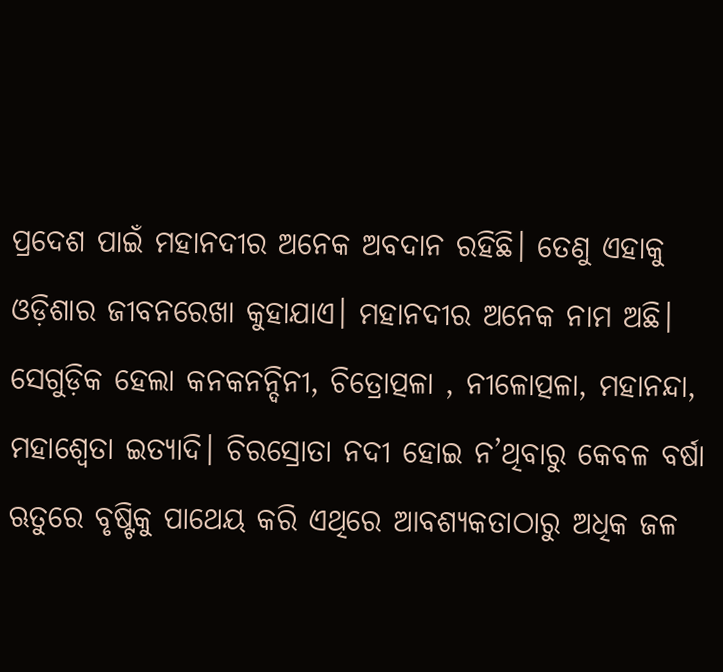ପ୍ରଦେଶ ପାଇଁ ମହାନଦୀର ଅନେକ ଅବଦାନ ରହିଛି। ତେଣୁ ଏହାକୁ ଓଡ଼ିଶାର ଜୀବନରେଖା କୁହାଯାଏ। ମହାନଦୀର ଅନେକ ନାମ ଅଛି। ସେଗୁଡ଼ିକ ହେଲା କନକନନ୍ଦିନୀ, ଚିତ୍ରୋତ୍ପଳା , ନୀଳୋତ୍ପଳା, ମହାନନ୍ଦା, ମହାଶ୍ୱେତା ଇତ୍ୟାଦି। ଚିରସ୍ରୋତା ନଦୀ ହୋଇ ନ’ଥିବାରୁ କେବଳ ବର୍ଷା ଋତୁରେ ବୃଷ୍ଟିକୁ ପାଥେୟ କରି ଏଥିରେ ଆବଶ୍ୟକତାଠାରୁ ଅଧିକ ଜଳ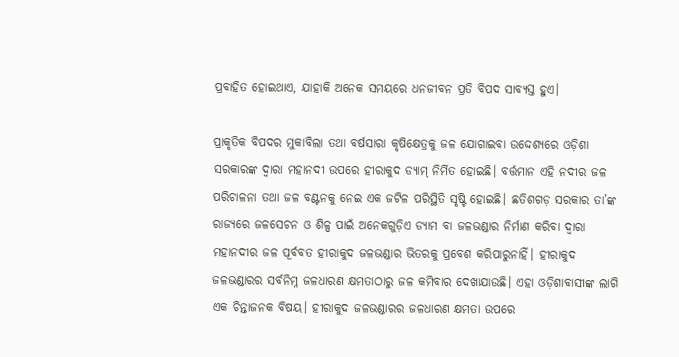ପ୍ରବାହିତ ହୋଇଥାଏ, ଯାହାକି ଅନେକ ସମୟରେ ଧନଜୀବନ ପ୍ରତି ବିପଦ ସାବ୍ୟସ୍ତ ହୁଏ।

ପ୍ରାକୃତିକ ବିପଦର ମୁକାବିଲା ତଥା ବର୍ଷସାରା କୃଷିକ୍ଷେତ୍ରକୁ ଜଳ ଯୋଗାଇବା ଉଦ୍ଦେଶ୍ୟରେ ଓଡ଼ିଶା ସରକାରଙ୍କ ଦ୍ୱାରା ମହାନଦୀ ଉପରେ ହୀରାକୁଦ ଡ୍ୟାମ୍‌‌ ନିର୍ମିତ ହୋଇଛି। ବର୍ତ୍ତମାନ ଏହି ନଦୀର ଜଳ ପରିଚାଳନା ତଥା ଜଳ ବଣ୍ଟନକୁ ନେଇ ଏକ ଜଟିଳ ପରିସ୍ଥିତି ସୃଷ୍ଟି ହୋଇଛି। ଛତିଶଗଡ଼ ସରକାର ତା’ଙ୍କ ରାଜ୍ୟରେ ଜଳସେଚନ ଓ ଶିଳ୍ପ ପାଇଁ ଅନେକଗୁଡ଼ିଏ ଡ୍ୟାମ ବା ଜଳଭଣ୍ଡାର ନିର୍ମାଣ କରିବା ଦ୍ୱାରା ମହାନଦୀର ଜଳ ପୂର୍ବବତ ହୀରାକୁଦ ଜଳଭଣ୍ଡାର ଭିତରକୁ ପ୍ରବେଶ କରିପାରୁନାହିଁ। ହୀରାକୁଦ ଜଳଭଣ୍ଡାରର ସର୍ବନିମ୍ନ ଜଳଧାରଣ କ୍ଷମତାଠାରୁ ଜଳ କମିବାର ଦେଖାଯାଉଛି। ଏହା ଓଡ଼ିଶାବାସୀଙ୍କ ଲାଗି ଏକ ଚିନ୍ତାଜନକ ବିଷୟ। ହୀରାକୁଦ ଜଳଭଣ୍ଡାରର ଜଳଧାରଣ କ୍ଷମତା ଉପରେ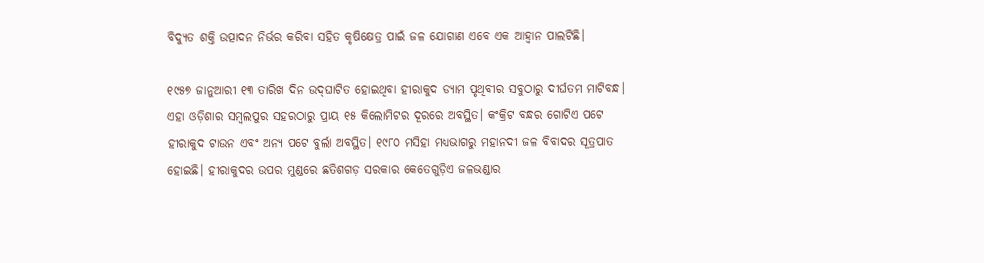ବିଦ୍ୟୁତ ଶକ୍ତି ଉତ୍ପାଦନ ନିର୍ଭର କରିବା ସହିତ କୃଷିକ୍ଷେତ୍ର ପାଇଁ ଜଳ ଯୋଗାଣ ଏବେ ଏକ ଆହ୍ୱାନ ପାଲଟିଛି।

୧୯୫୭ ଜାନୁଆରୀ ୧୩ ତାରିଖ ଦିନ ଉଦ୍‌‌ଘାଟିତ ହୋଇଥିବା ହୀରାକୁଦ ଡ୍ୟାମ ପୃଥିବୀର ସବୁଠାରୁ ଦୀର୍ଘତମ ମାଟିବନ୍ଧ। ଏହା ଓଡ଼ିଶାର ସମ୍ୱଲପୁର ସହରଠାରୁ ପ୍ରାୟ ୧୫ କିଲୋମିଟର ଦୂରରେ ଅବସ୍ଥିତ। କଂକ୍ରିଟ ବନ୍ଧର ଗୋଟିଏ ପଟେ ହୀରାକୁଦ ଟାଉନ ଏବଂ ଅନ୍ୟ ପଟେ ବୁର୍ଲା ଅବସ୍ଥିତ। ୧୯୮୦ ମସିହା ମଧ୍ୟଭାଗରୁ ମହାନଦୀ ଜଳ ବିବାଦର ସୂତ୍ରପାତ ହୋଇଛି। ହୀରାକୁଦର ଉପର ମୁଣ୍ଡରେ ଛତିଶଗଡ଼ ସରକାର କେତେଗୁଡ଼ିଏ ଜଳଭଣ୍ଡାର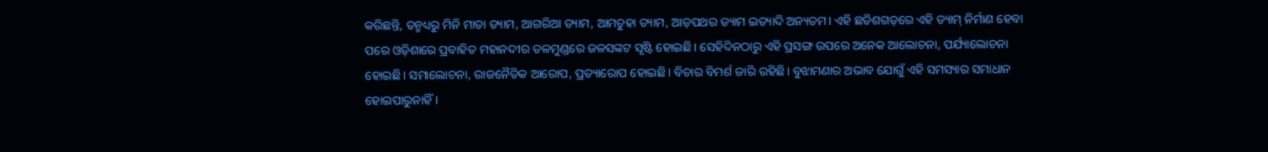କରିଛନ୍ତି, ତନ୍ମଧ୍ୟରୁ ମିନି ମାତା ଡ୍ୟାମ, ଆଗରିଆ ଡ୍ୟାମ, ଆମଚୁହା ଡ୍ୟାମ, ଆଡ଼ପଥର ଡ୍ୟାମ ଇତ୍ୟାଦି ଅନ୍ୟତମ। ଏହି ଛତିଶଗଡ଼ରେ ଏହି ଡ୍ୟାମ୍‌‌ ନିର୍ମାଣ ହେବା ପରେ ଓଡ଼ିଶାରେ ପ୍ରବାହିତ ମହାନଦୀର ତଳମୁଣ୍ଡରେ ଜଳସଙ୍କଟ ସୃଷ୍ଟି ହୋଇଛି। ସେହିଦିନଠାରୁ ଏହି ପ୍ରସଙ୍ଗ ଉପରେ ଅନେକ ଆଲୋଚନା, ପର୍ଯ୍ୟାଲୋଚନା ହୋଇଛି। ସମାଲୋଚନା, ରାଜନୈତିକ ଆରୋପ, ପ୍ରତ୍ୟାରୋପ ହୋଇଛି। ବିଚାର ବିମର୍ଶ ଜାରି ରହିଛି। ବୁଝାମଣାର ଅଭାବ ଯୋଗୁଁ ଏହି ସମସ୍ୟାର ସମାଧାନ ହୋଇପାରୁନାହିଁ।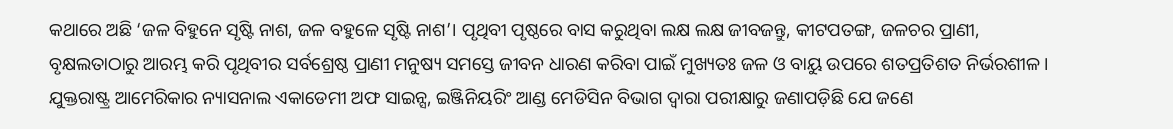କଥାରେ ଅଛି ‘ଜଳ ବିହୁନେ ସୃଷ୍ଟି ନାଶ, ଜଳ ବହୁଳେ ସୃଷ୍ଟି ନାଶ’। ପୃଥିବୀ ପୃଷ୍ଠରେ ବାସ କରୁଥିବା ଲକ୍ଷ ଲକ୍ଷ ଜୀବଜନ୍ତୁ, କୀଟପତଙ୍ଗ, ଜଳଚର ପ୍ରାଣୀ, ବୃକ୍ଷଲତାଠାରୁ ଆରମ୍ଭ କରି ପୃଥିବୀର ସର୍ବଶ୍ରେଷ୍ଠ ପ୍ରାଣୀ ମନୁଷ୍ୟ ସମସ୍ତେ ଜୀବନ ଧାରଣ କରିବା ପାଇଁ ମୁଖ୍ୟତଃ ଜଳ ଓ ବାୟୁ ଉପରେ ଶତପ୍ରତିଶତ ନିର୍ଭରଶୀଳ। ଯୁକ୍ତରାଷ୍ଟ୍ର ଆମେରିକାର ନ୍ୟାସନାଲ ଏକାଡେମୀ ଅଫ ସାଇନ୍ସ, ଇଞ୍ଜିନିୟରିଂ ଆଣ୍ଡ ମେଡିସିନ ବିଭାଗ ଦ୍ୱାରା ପରୀକ୍ଷାରୁ ଜଣାପଡ଼ିଛି ଯେ ଜଣେ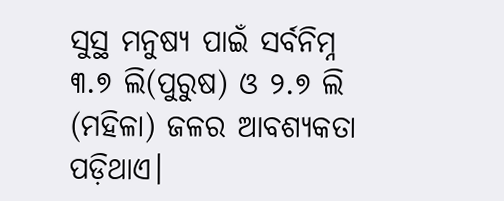ସୁସ୍ଥ ମନୁଷ୍ୟ ପାଇଁ ସର୍ବନିମ୍ନ ୩.୭ ଲି(ପୁରୁଷ) ଓ ୨.୭ ଲି (ମହିଳା) ଜଳର ଆବଶ୍ୟକତା ପଡ଼ିଥାଏ।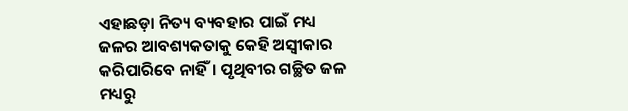ଏହାଛଡ଼ା ନିତ୍ୟ ବ୍ୟବହାର ପାଇଁ ମଧ୍ୟ ଜଳର ଆବଶ୍ୟକତାକୁ କେହି ଅସ୍ୱୀକାର କରିପାରିବେ ନାହିଁ। ପୃଥିବୀର ଗଚ୍ଛିତ ଜଳ ମଧ୍ୟରୁ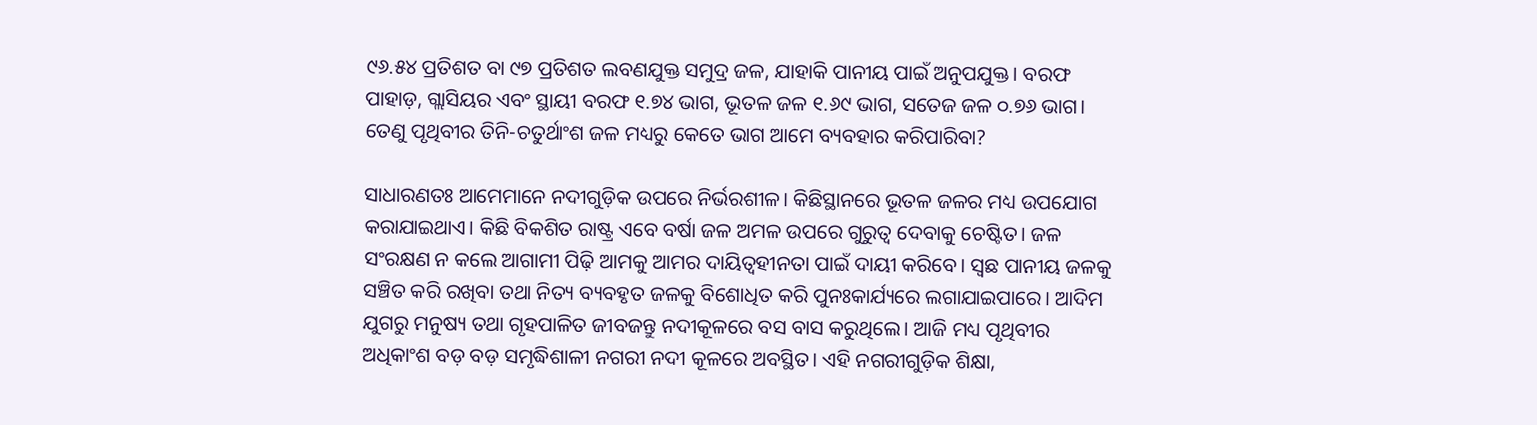୯୬.୫୪ ପ୍ରତିଶତ ବା ୯୭ ପ୍ରତିଶତ ଲବଣଯୁକ୍ତ ସମୁଦ୍ର ଜଳ, ଯାହାକି ପାନୀୟ ପାଇଁ ଅନୁପଯୁକ୍ତ। ବରଫ ପାହାଡ଼, ଗ୍ଲାସିୟର ଏବଂ ସ୍ଥାୟୀ ବରଫ ୧.୭୪ ଭାଗ, ଭୂତଳ ଜଳ ୧.୬୯ ଭାଗ, ସତେଜ ଜଳ ୦.୭୬ ଭାଗ। ତେଣୁ ପୃଥିବୀର ତିନି-ଚତୁର୍ଥାଂଶ ଜଳ ମଧ୍ୟରୁ କେତେ ଭାଗ ଆମେ ବ୍ୟବହାର କରିପାରିବା?

ସାଧାରଣତଃ ଆମେମାନେ ନଦୀଗୁଡ଼ିକ ଉପରେ ନିର୍ଭରଶୀଳ। କିଛିସ୍ଥାନରେ ଭୂତଳ ଜଳର ମଧ୍ୟ ଉପଯୋଗ କରାଯାଇଥାଏ। କିଛି ବିକଶିତ ରାଷ୍ଟ୍ର ଏବେ ବର୍ଷା ଜଳ ଅମଳ ଉପରେ ଗୁରୁତ୍ୱ ଦେବାକୁ ଚେଷ୍ଟିତ। ଜଳ ସଂରକ୍ଷଣ ନ କଲେ ଆଗାମୀ ପିଢ଼ି ଆମକୁ ଆମର ଦାୟିତ୍ୱହୀନତା ପାଇଁ ଦାୟୀ କରିବେ। ସ୍ୱଛ ପାନୀୟ ଜଳକୁ ସଞ୍ଚିତ କରି ରଖିବା ତଥା ନିତ୍ୟ ବ୍ୟବହୃତ ଜଳକୁ ବିଶୋଧିତ କରି ପୁନଃକାର୍ଯ୍ୟରେ ଲଗାଯାଇପାରେ। ଆଦିମ ଯୁଗରୁ ମନୁଷ୍ୟ ତଥା ଗୃହପାଳିତ ଜୀବଜନ୍ତୁ ନଦୀକୂଳରେ ବସ ବାସ କରୁଥିଲେ। ଆଜି ମଧ୍ୟ ପୃଥିବୀର ଅଧିକାଂଶ ବଡ଼ ବଡ଼ ସମୃଦ୍ଧିଶାଳୀ ନଗରୀ ନଦୀ କୂଳରେ ଅବସ୍ଥିତ। ଏହି ନଗରୀଗୁଡ଼ିକ ଶିକ୍ଷା,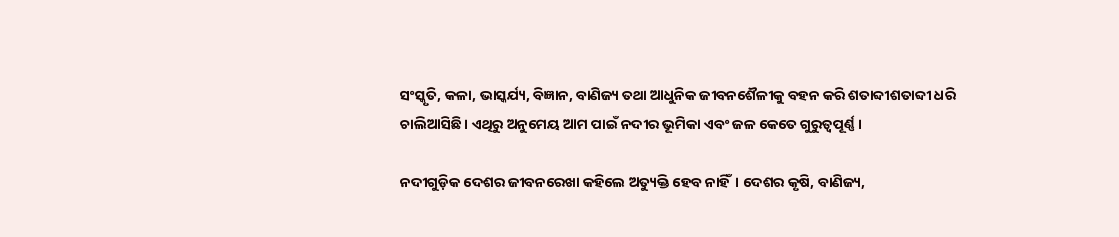ସଂସ୍କୃତି, କଳା, ଭାସ୍କର୍ଯ୍ୟ, ବିଜ୍ଞାନ, ବାଣିଜ୍ୟ ତଥା ଆଧୁନିକ ଜୀବନଶୈଳୀକୁ ବହନ କରି ଶତାବ୍ଦୀଶତାବ୍ଦୀ ଧରି ଚାଲିଆସିଛି। ଏଥିରୁ ଅନୁମେୟ ଆମ ପାଇଁ ନଦୀର ଭୂମିକା ଏବଂ ଜଳ କେତେ ଗୁରୁତ୍ୱପୂର୍ଣ୍ଣ।

ନଦୀଗୁଡ଼ିକ ଦେଶର ଜୀବନରେଖା କହିଲେ ଅତ୍ୟୁକ୍ତି ହେବ ନାହିଁ। ଦେଶର କୃଷି, ବାଣିଜ୍ୟ,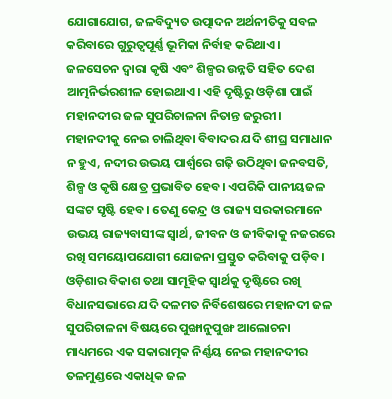ଯୋଗାଯୋଗ, ଜଳବିଦ୍ୟୁତ ଉତ୍ପାଦନ ଅର୍ଥନୀତିକୁ ସବଳ କରିବାରେ ଗୁରୁତ୍ୱପୂର୍ଣ୍ଣ ଭୂମିକା ନିର୍ବାହ କରିଥାଏ। ଜଳସେଚନ ଦ୍ୱାରା କୃଷି ଏବଂ ଶିଳ୍ପର ଉନ୍ନତି ସହିତ ଦେଶ ଆତ୍ମନିର୍ଭରଶୀଳ ହୋଇଥାଏ। ଏହି ଦୃଷ୍ଟିରୁ ଓଡ଼ିଶା ପାଇଁ ମହାନଦୀର ଜଳ ସୁପରିଚାଳନା ନିତାନ୍ତ ଜରୁରୀ। ମହାନଦୀକୁ ନେଇ ଚାଲିଥିବା ବିବାଦର ଯଦି ଶୀଘ୍ର ସମାଧାନ ନ ହୁଏ, ନଦୀର ଉଭୟ ପାର୍ଶ୍ବରେ ଗଢ଼ି ଉଠିଥିବା ଜନବସତି, ଶିଳ୍ପ ଓ କୃଷି କ୍ଷେତ୍ର ପ୍ରଭାବିତ ହେବ। ଏପରିକି ପାନୀୟଜଳ ସଙ୍କଟ ସୃଷ୍ଟି ହେବ। ତେଣୁ କେନ୍ଦ୍ର ଓ ରାଜ୍ୟ ସରକାରମାନେ ଉଭୟ ରାଜ୍ୟବାସୀଙ୍କ ସ୍ୱାର୍ଥ, ଜୀବନ ଓ ଜୀବିକାକୁ ନଜରରେ ରଖି ସମୟୋପଯୋଗୀ ଯୋଜନା ପ୍ରସ୍ତୁତ କରିବାକୁ ପଡ଼ିବ। ଓଡ଼ିଶାର ବିକାଶ ତଥା ସାମୂହିକ ସ୍ୱାର୍ଥକୁ ଦୃଷ୍ଟିରେ ରଖି ବିଧାନସଭାରେ ଯଦି ଦଳମତ ନିର୍ବିଶେଷରେ ମହାନଦୀ ଜଳ ସୁପରିଚାଳନା ବିଷୟରେ ପୁଙ୍ଖାନୁପୁଙ୍ଖ ଆଲୋଚନା ମାଧ୍ୟମରେ ଏକ ସକାରାତ୍ମକ ନିର୍ଣ୍ଣୟ ନେଇ ମହାନଦୀର ତଳମୁଣ୍ଡରେ ଏକାଧିକ ଜଳ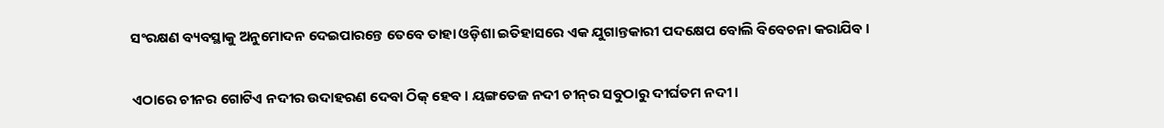ସଂରକ୍ଷଣ ବ୍ୟବସ୍ଥାକୁ ଅନୁମୋଦନ ଦେଇପାରନ୍ତେ ତେବେ ତାହା ଓଡ଼ିଶା ଇତିହାସରେ ଏକ ଯୁଗାନ୍ତକାରୀ ପଦକ୍ଷେପ ବୋଲି ବିବେଚନା କରାଯିବ।

ଏଠାରେ ଚୀନର ଗୋଟିଏ ନଦୀର ଉଦାହରଣ ଦେବା ଠିକ୍‌‌ ହେବ। ୟଙ୍ଗତେଜ ନଦୀ ଚୀନ୍‌‌ର ସବୁଠାରୁ ଦୀର୍ଘତମ ନଦୀ।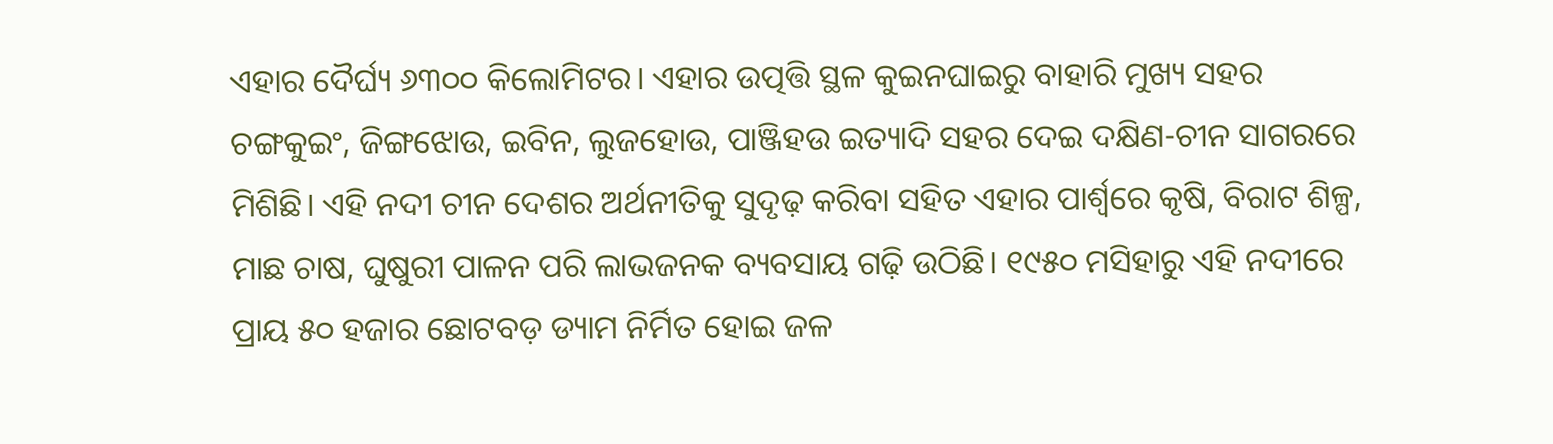ଏହାର ଦୈର୍ଘ୍ୟ ୬୩୦୦ କିଲୋମିଟର। ଏହାର ଉତ୍ପତ୍ତି ସ୍ଥଳ କୁଇନଘାଇରୁ ବାହାରି ମୁଖ୍ୟ ସହର ଚଙ୍ଗକୁଇଂ, ଜିଙ୍ଗଝୋଉ, ଇବିନ, ଲୁଜହୋଉ, ପାଞ୍ଜିହଉ ଇତ୍ୟାଦି ସହର ଦେଇ ଦକ୍ଷିଣ-ଚୀନ ସାଗରରେ ମିଶିଛି। ଏହି ନଦୀ ଚୀନ ଦେଶର ଅର୍ଥନୀତିକୁ ସୁଦୃଢ଼ କରିବା ସହିତ ଏହାର ପାର୍ଶ୍ବରେ କୃଷି, ବିରାଟ ଶିଳ୍ପ, ମାଛ ଚାଷ, ଘୁଷୁରୀ ପାଳନ ପରି ଲାଭଜନକ ବ୍ୟବସାୟ ଗଢ଼ି ଉଠିଛି। ୧୯୫୦ ମସିହାରୁ ଏହି ନଦୀରେ ପ୍ରାୟ ୫୦ ହଜାର ଛୋଟବଡ଼ ଡ୍ୟାମ ନିର୍ମିତ ହୋଇ ଜଳ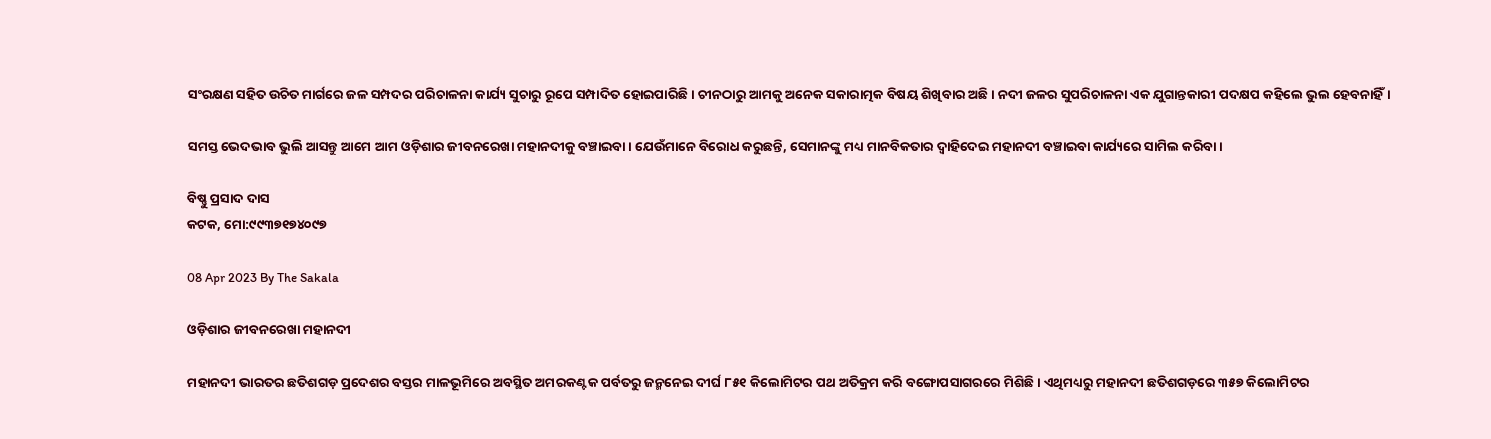ସଂରକ୍ଷଣ ସହିତ ଉଚିତ ମାର୍ଗରେ ଜଳ ସମ୍ପଦର ପରିଚାଳନା କାର୍ଯ୍ୟ ସୁଚାରୁ ରୂପେ ସମ୍ପାଦିତ ହୋଇପାରିଛି। ଚୀନଠାରୁ ଆମକୁ ଅନେକ ସକାରାତ୍ମକ ବିଷୟ ଶିଖିବାର ଅଛି। ନଦୀ ଜଳର ସୁପରିଚାଳନା ଏକ ଯୁଗାନ୍ତକାରୀ ପଦକ୍ଷପ କହିଲେ ଭୁଲ ହେବନାହିଁ।

ସମସ୍ତ ଭେଦଭାବ ଭୁଲି ଆସନ୍ତୁ ଆମେ ଆମ ଓଡ଼ିଶାର ଜୀବନରେଖା ମହାନଦୀକୁ ବଞ୍ଚାଇବା। ଯେଉଁମାନେ ବିରୋଧ କରୁଛନ୍ତି, ସେମାନଙ୍କୁ ମଧ୍ୟ ମାନବିକତାର ଦ୍ୱାହିଦେଇ ମହାନଦୀ ବଞ୍ଚାଇବା କାର୍ଯ୍ୟରେ ସାମିଲ କରିବା।

ବିଷ୍ଣୁ ପ୍ରସାଦ ଦାସ
କଟକ, ମୋ:୯୯୩୭୧୭୪୦୯୭

08 Apr 2023 By The Sakala

ଓଡ଼ିଶାର ଜୀବନରେଖା ମହାନଦୀ

ମହାନଦୀ ଭାରତର ଛତିଶଗଡ଼ ପ୍ରଦେଶର ବସ୍ତର ମାଳଭୂମିରେ ଅବସ୍ଥିତ ଅମରକଣ୍ଟକ ପର୍ବତରୁ ଜନ୍ମନେଇ ଦୀର୍ଘ ୮୫୧ କିଲୋମିଟର ପଥ ଅତିକ୍ରମ କରି ବଙ୍ଗୋପସାଗରରେ ମିଶିଛି। ଏଥିମଧ୍ୟରୁ ମହାନଦୀ ଛତିଶଗଡ଼ରେ ୩୫୭ କିଲୋମିଟର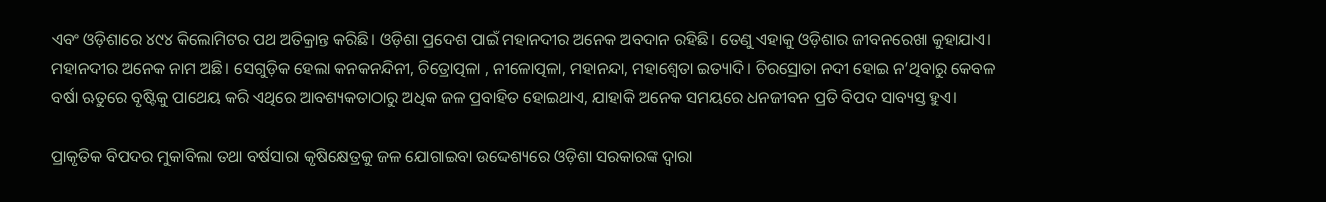ଏବଂ ଓଡ଼ିଶାରେ ୪୯୪ କିଲୋମିଟର ପଥ ଅତିକ୍ରାନ୍ତ କରିଛି। ଓଡ଼ିଶା ପ୍ରଦେଶ ପାଇଁ ମହାନଦୀର ଅନେକ ଅବଦାନ ରହିଛି। ତେଣୁ ଏହାକୁ ଓଡ଼ିଶାର ଜୀବନରେଖା କୁହାଯାଏ। ମହାନଦୀର ଅନେକ ନାମ ଅଛି। ସେଗୁଡ଼ିକ ହେଲା କନକନନ୍ଦିନୀ, ଚିତ୍ରୋତ୍ପଳା , ନୀଳୋତ୍ପଳା, ମହାନନ୍ଦା, ମହାଶ୍ୱେତା ଇତ୍ୟାଦି। ଚିରସ୍ରୋତା ନଦୀ ହୋଇ ନ’ଥିବାରୁ କେବଳ ବର୍ଷା ଋତୁରେ ବୃଷ୍ଟିକୁ ପାଥେୟ କରି ଏଥିରେ ଆବଶ୍ୟକତାଠାରୁ ଅଧିକ ଜଳ ପ୍ରବାହିତ ହୋଇଥାଏ, ଯାହାକି ଅନେକ ସମୟରେ ଧନଜୀବନ ପ୍ରତି ବିପଦ ସାବ୍ୟସ୍ତ ହୁଏ।

ପ୍ରାକୃତିକ ବିପଦର ମୁକାବିଲା ତଥା ବର୍ଷସାରା କୃଷିକ୍ଷେତ୍ରକୁ ଜଳ ଯୋଗାଇବା ଉଦ୍ଦେଶ୍ୟରେ ଓଡ଼ିଶା ସରକାରଙ୍କ ଦ୍ୱାରା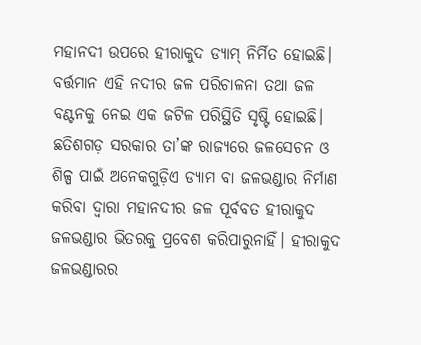ମହାନଦୀ ଉପରେ ହୀରାକୁଦ ଡ୍ୟାମ୍‌‌ ନିର୍ମିତ ହୋଇଛି। ବର୍ତ୍ତମାନ ଏହି ନଦୀର ଜଳ ପରିଚାଳନା ତଥା ଜଳ ବଣ୍ଟନକୁ ନେଇ ଏକ ଜଟିଳ ପରିସ୍ଥିତି ସୃଷ୍ଟି ହୋଇଛି। ଛତିଶଗଡ଼ ସରକାର ତା’ଙ୍କ ରାଜ୍ୟରେ ଜଳସେଚନ ଓ ଶିଳ୍ପ ପାଇଁ ଅନେକଗୁଡ଼ିଏ ଡ୍ୟାମ ବା ଜଳଭଣ୍ଡାର ନିର୍ମାଣ କରିବା ଦ୍ୱାରା ମହାନଦୀର ଜଳ ପୂର୍ବବତ ହୀରାକୁଦ ଜଳଭଣ୍ଡାର ଭିତରକୁ ପ୍ରବେଶ କରିପାରୁନାହିଁ। ହୀରାକୁଦ ଜଳଭଣ୍ଡାରର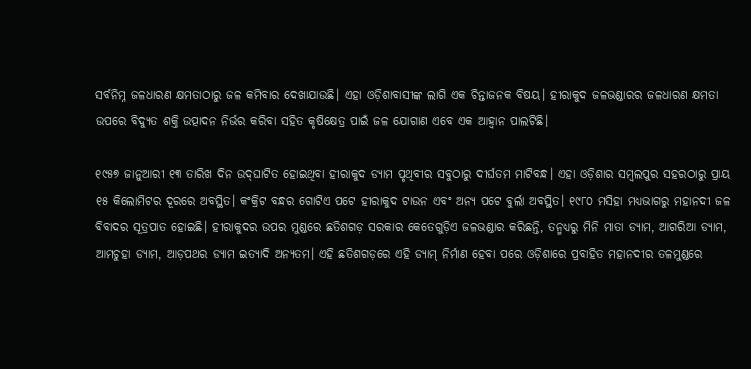ସର୍ବନିମ୍ନ ଜଳଧାରଣ କ୍ଷମତାଠାରୁ ଜଳ କମିବାର ଦେଖାଯାଉଛି। ଏହା ଓଡ଼ିଶାବାସୀଙ୍କ ଲାଗି ଏକ ଚିନ୍ତାଜନକ ବିଷୟ। ହୀରାକୁଦ ଜଳଭଣ୍ଡାରର ଜଳଧାରଣ କ୍ଷମତା ଉପରେ ବିଦ୍ୟୁତ ଶକ୍ତି ଉତ୍ପାଦନ ନିର୍ଭର କରିବା ସହିତ କୃଷିକ୍ଷେତ୍ର ପାଇଁ ଜଳ ଯୋଗାଣ ଏବେ ଏକ ଆହ୍ୱାନ ପାଲଟିଛି।

୧୯୫୭ ଜାନୁଆରୀ ୧୩ ତାରିଖ ଦିନ ଉଦ୍‌‌ଘାଟିତ ହୋଇଥିବା ହୀରାକୁଦ ଡ୍ୟାମ ପୃଥିବୀର ସବୁଠାରୁ ଦୀର୍ଘତମ ମାଟିବନ୍ଧ। ଏହା ଓଡ଼ିଶାର ସମ୍ୱଲପୁର ସହରଠାରୁ ପ୍ରାୟ ୧୫ କିଲୋମିଟର ଦୂରରେ ଅବସ୍ଥିତ। କଂକ୍ରିଟ ବନ୍ଧର ଗୋଟିଏ ପଟେ ହୀରାକୁଦ ଟାଉନ ଏବଂ ଅନ୍ୟ ପଟେ ବୁର୍ଲା ଅବସ୍ଥିତ। ୧୯୮୦ ମସିହା ମଧ୍ୟଭାଗରୁ ମହାନଦୀ ଜଳ ବିବାଦର ସୂତ୍ରପାତ ହୋଇଛି। ହୀରାକୁଦର ଉପର ମୁଣ୍ଡରେ ଛତିଶଗଡ଼ ସରକାର କେତେଗୁଡ଼ିଏ ଜଳଭଣ୍ଡାର କରିଛନ୍ତି, ତନ୍ମଧ୍ୟରୁ ମିନି ମାତା ଡ୍ୟାମ, ଆଗରିଆ ଡ୍ୟାମ, ଆମଚୁହା ଡ୍ୟାମ, ଆଡ଼ପଥର ଡ୍ୟାମ ଇତ୍ୟାଦି ଅନ୍ୟତମ। ଏହି ଛତିଶଗଡ଼ରେ ଏହି ଡ୍ୟାମ୍‌‌ ନିର୍ମାଣ ହେବା ପରେ ଓଡ଼ିଶାରେ ପ୍ରବାହିତ ମହାନଦୀର ତଳମୁଣ୍ଡରେ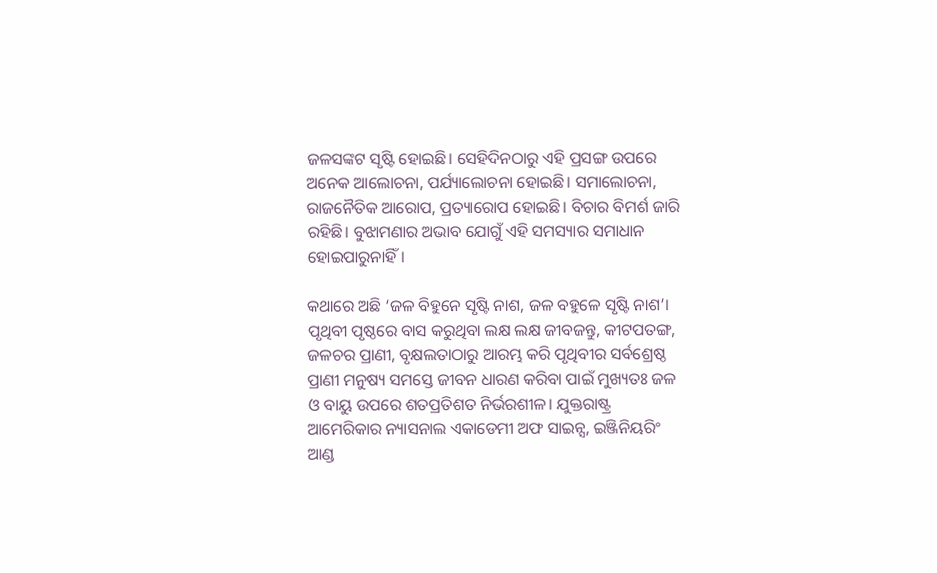ଜଳସଙ୍କଟ ସୃଷ୍ଟି ହୋଇଛି। ସେହିଦିନଠାରୁ ଏହି ପ୍ରସଙ୍ଗ ଉପରେ ଅନେକ ଆଲୋଚନା, ପର୍ଯ୍ୟାଲୋଚନା ହୋଇଛି। ସମାଲୋଚନା, ରାଜନୈତିକ ଆରୋପ, ପ୍ରତ୍ୟାରୋପ ହୋଇଛି। ବିଚାର ବିମର୍ଶ ଜାରି ରହିଛି। ବୁଝାମଣାର ଅଭାବ ଯୋଗୁଁ ଏହି ସମସ୍ୟାର ସମାଧାନ ହୋଇପାରୁନାହିଁ।

କଥାରେ ଅଛି ‘ଜଳ ବିହୁନେ ସୃଷ୍ଟି ନାଶ, ଜଳ ବହୁଳେ ସୃଷ୍ଟି ନାଶ’। ପୃଥିବୀ ପୃଷ୍ଠରେ ବାସ କରୁଥିବା ଲକ୍ଷ ଲକ୍ଷ ଜୀବଜନ୍ତୁ, କୀଟପତଙ୍ଗ, ଜଳଚର ପ୍ରାଣୀ, ବୃକ୍ଷଲତାଠାରୁ ଆରମ୍ଭ କରି ପୃଥିବୀର ସର୍ବଶ୍ରେଷ୍ଠ ପ୍ରାଣୀ ମନୁଷ୍ୟ ସମସ୍ତେ ଜୀବନ ଧାରଣ କରିବା ପାଇଁ ମୁଖ୍ୟତଃ ଜଳ ଓ ବାୟୁ ଉପରେ ଶତପ୍ରତିଶତ ନିର୍ଭରଶୀଳ। ଯୁକ୍ତରାଷ୍ଟ୍ର ଆମେରିକାର ନ୍ୟାସନାଲ ଏକାଡେମୀ ଅଫ ସାଇନ୍ସ, ଇଞ୍ଜିନିୟରିଂ ଆଣ୍ଡ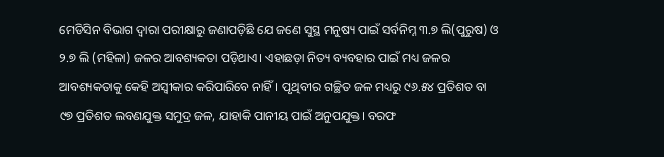ମେଡିସିନ ବିଭାଗ ଦ୍ୱାରା ପରୀକ୍ଷାରୁ ଜଣାପଡ଼ିଛି ଯେ ଜଣେ ସୁସ୍ଥ ମନୁଷ୍ୟ ପାଇଁ ସର୍ବନିମ୍ନ ୩.୭ ଲି(ପୁରୁଷ) ଓ ୨.୭ ଲି (ମହିଳା) ଜଳର ଆବଶ୍ୟକତା ପଡ଼ିଥାଏ। ଏହାଛଡ଼ା ନିତ୍ୟ ବ୍ୟବହାର ପାଇଁ ମଧ୍ୟ ଜଳର ଆବଶ୍ୟକତାକୁ କେହି ଅସ୍ୱୀକାର କରିପାରିବେ ନାହିଁ। ପୃଥିବୀର ଗଚ୍ଛିତ ଜଳ ମଧ୍ୟରୁ ୯୬.୫୪ ପ୍ରତିଶତ ବା ୯୭ ପ୍ରତିଶତ ଲବଣଯୁକ୍ତ ସମୁଦ୍ର ଜଳ, ଯାହାକି ପାନୀୟ ପାଇଁ ଅନୁପଯୁକ୍ତ। ବରଫ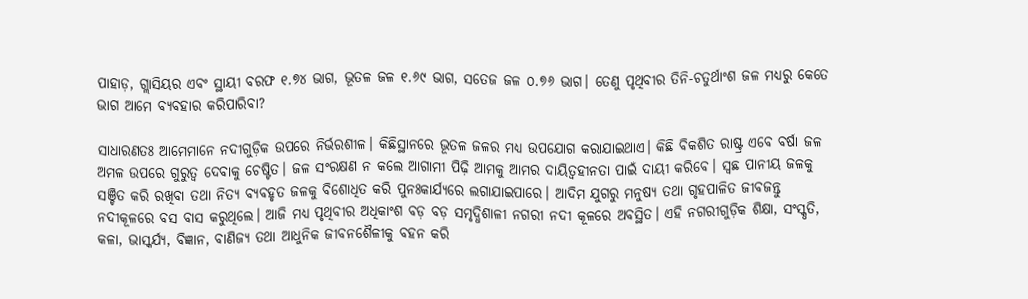ପାହାଡ଼, ଗ୍ଲାସିୟର ଏବଂ ସ୍ଥାୟୀ ବରଫ ୧.୭୪ ଭାଗ, ଭୂତଳ ଜଳ ୧.୬୯ ଭାଗ, ସତେଜ ଜଳ ୦.୭୬ ଭାଗ। ତେଣୁ ପୃଥିବୀର ତିନି-ଚତୁର୍ଥାଂଶ ଜଳ ମଧ୍ୟରୁ କେତେ ଭାଗ ଆମେ ବ୍ୟବହାର କରିପାରିବା?

ସାଧାରଣତଃ ଆମେମାନେ ନଦୀଗୁଡ଼ିକ ଉପରେ ନିର୍ଭରଶୀଳ। କିଛିସ୍ଥାନରେ ଭୂତଳ ଜଳର ମଧ୍ୟ ଉପଯୋଗ କରାଯାଇଥାଏ। କିଛି ବିକଶିତ ରାଷ୍ଟ୍ର ଏବେ ବର୍ଷା ଜଳ ଅମଳ ଉପରେ ଗୁରୁତ୍ୱ ଦେବାକୁ ଚେଷ୍ଟିତ। ଜଳ ସଂରକ୍ଷଣ ନ କଲେ ଆଗାମୀ ପିଢ଼ି ଆମକୁ ଆମର ଦାୟିତ୍ୱହୀନତା ପାଇଁ ଦାୟୀ କରିବେ। ସ୍ୱଛ ପାନୀୟ ଜଳକୁ ସଞ୍ଚିତ କରି ରଖିବା ତଥା ନିତ୍ୟ ବ୍ୟବହୃତ ଜଳକୁ ବିଶୋଧିତ କରି ପୁନଃକାର୍ଯ୍ୟରେ ଲଗାଯାଇପାରେ। ଆଦିମ ଯୁଗରୁ ମନୁଷ୍ୟ ତଥା ଗୃହପାଳିତ ଜୀବଜନ୍ତୁ ନଦୀକୂଳରେ ବସ ବାସ କରୁଥିଲେ। ଆଜି ମଧ୍ୟ ପୃଥିବୀର ଅଧିକାଂଶ ବଡ଼ ବଡ଼ ସମୃଦ୍ଧିଶାଳୀ ନଗରୀ ନଦୀ କୂଳରେ ଅବସ୍ଥିତ। ଏହି ନଗରୀଗୁଡ଼ିକ ଶିକ୍ଷା, ସଂସ୍କୃତି, କଳା, ଭାସ୍କର୍ଯ୍ୟ, ବିଜ୍ଞାନ, ବାଣିଜ୍ୟ ତଥା ଆଧୁନିକ ଜୀବନଶୈଳୀକୁ ବହନ କରି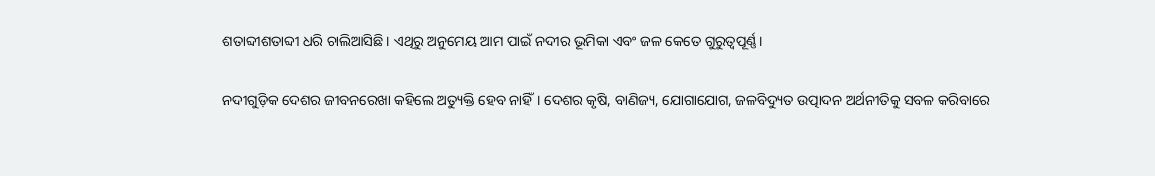ଶତାବ୍ଦୀଶତାବ୍ଦୀ ଧରି ଚାଲିଆସିଛି। ଏଥିରୁ ଅନୁମେୟ ଆମ ପାଇଁ ନଦୀର ଭୂମିକା ଏବଂ ଜଳ କେତେ ଗୁରୁତ୍ୱପୂର୍ଣ୍ଣ।

ନଦୀଗୁଡ଼ିକ ଦେଶର ଜୀବନରେଖା କହିଲେ ଅତ୍ୟୁକ୍ତି ହେବ ନାହିଁ। ଦେଶର କୃଷି, ବାଣିଜ୍ୟ, ଯୋଗାଯୋଗ, ଜଳବିଦ୍ୟୁତ ଉତ୍ପାଦନ ଅର୍ଥନୀତିକୁ ସବଳ କରିବାରେ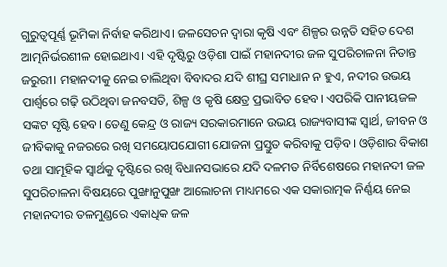ଗୁରୁତ୍ୱପୂର୍ଣ୍ଣ ଭୂମିକା ନିର୍ବାହ କରିଥାଏ। ଜଳସେଚନ ଦ୍ୱାରା କୃଷି ଏବଂ ଶିଳ୍ପର ଉନ୍ନତି ସହିତ ଦେଶ ଆତ୍ମନିର୍ଭରଶୀଳ ହୋଇଥାଏ। ଏହି ଦୃଷ୍ଟିରୁ ଓଡ଼ିଶା ପାଇଁ ମହାନଦୀର ଜଳ ସୁପରିଚାଳନା ନିତାନ୍ତ ଜରୁରୀ। ମହାନଦୀକୁ ନେଇ ଚାଲିଥିବା ବିବାଦର ଯଦି ଶୀଘ୍ର ସମାଧାନ ନ ହୁଏ, ନଦୀର ଉଭୟ ପାର୍ଶ୍ବରେ ଗଢ଼ି ଉଠିଥିବା ଜନବସତି, ଶିଳ୍ପ ଓ କୃଷି କ୍ଷେତ୍ର ପ୍ରଭାବିତ ହେବ। ଏପରିକି ପାନୀୟଜଳ ସଙ୍କଟ ସୃଷ୍ଟି ହେବ। ତେଣୁ କେନ୍ଦ୍ର ଓ ରାଜ୍ୟ ସରକାରମାନେ ଉଭୟ ରାଜ୍ୟବାସୀଙ୍କ ସ୍ୱାର୍ଥ, ଜୀବନ ଓ ଜୀବିକାକୁ ନଜରରେ ରଖି ସମୟୋପଯୋଗୀ ଯୋଜନା ପ୍ରସ୍ତୁତ କରିବାକୁ ପଡ଼ିବ। ଓଡ଼ିଶାର ବିକାଶ ତଥା ସାମୂହିକ ସ୍ୱାର୍ଥକୁ ଦୃଷ୍ଟିରେ ରଖି ବିଧାନସଭାରେ ଯଦି ଦଳମତ ନିର୍ବିଶେଷରେ ମହାନଦୀ ଜଳ ସୁପରିଚାଳନା ବିଷୟରେ ପୁଙ୍ଖାନୁପୁଙ୍ଖ ଆଲୋଚନା ମାଧ୍ୟମରେ ଏକ ସକାରାତ୍ମକ ନିର୍ଣ୍ଣୟ ନେଇ ମହାନଦୀର ତଳମୁଣ୍ଡରେ ଏକାଧିକ ଜଳ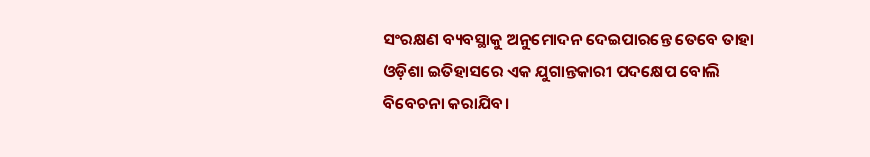ସଂରକ୍ଷଣ ବ୍ୟବସ୍ଥାକୁ ଅନୁମୋଦନ ଦେଇପାରନ୍ତେ ତେବେ ତାହା ଓଡ଼ିଶା ଇତିହାସରେ ଏକ ଯୁଗାନ୍ତକାରୀ ପଦକ୍ଷେପ ବୋଲି ବିବେଚନା କରାଯିବ।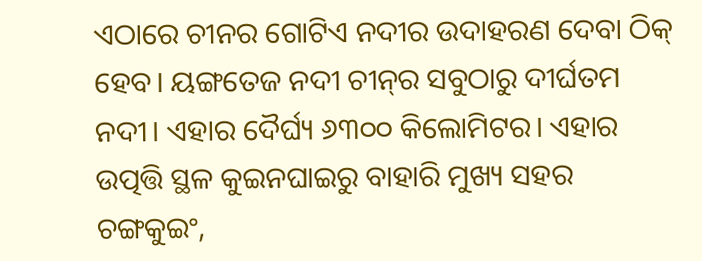ଏଠାରେ ଚୀନର ଗୋଟିଏ ନଦୀର ଉଦାହରଣ ଦେବା ଠିକ୍‌‌ ହେବ। ୟଙ୍ଗତେଜ ନଦୀ ଚୀନ୍‌‌ର ସବୁଠାରୁ ଦୀର୍ଘତମ ନଦୀ। ଏହାର ଦୈର୍ଘ୍ୟ ୬୩୦୦ କିଲୋମିଟର। ଏହାର ଉତ୍ପତ୍ତି ସ୍ଥଳ କୁଇନଘାଇରୁ ବାହାରି ମୁଖ୍ୟ ସହର ଚଙ୍ଗକୁଇଂ,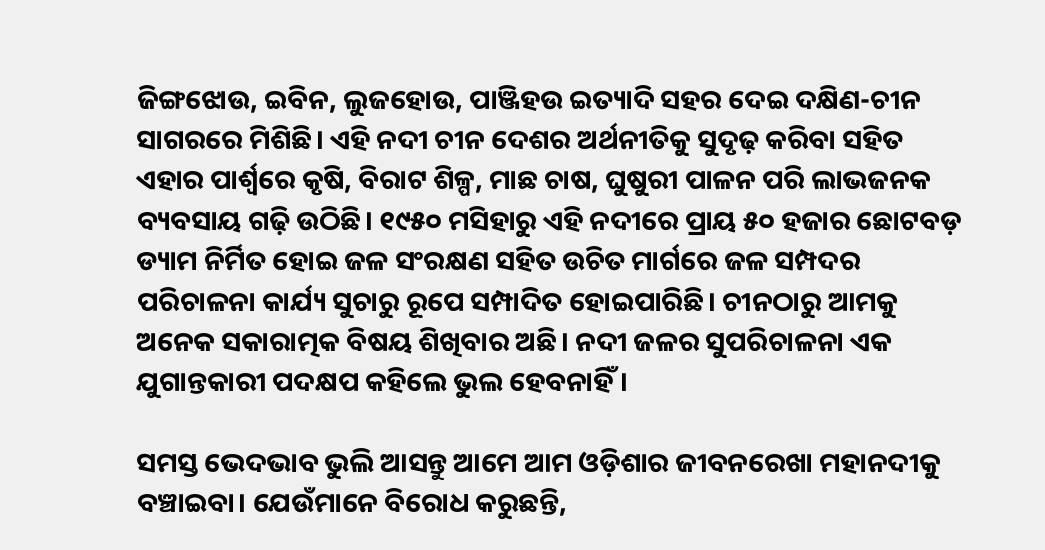ଜିଙ୍ଗଝୋଉ, ଇବିନ, ଲୁଜହୋଉ, ପାଞ୍ଜିହଉ ଇତ୍ୟାଦି ସହର ଦେଇ ଦକ୍ଷିଣ-ଚୀନ ସାଗରରେ ମିଶିଛି। ଏହି ନଦୀ ଚୀନ ଦେଶର ଅର୍ଥନୀତିକୁ ସୁଦୃଢ଼ କରିବା ସହିତ ଏହାର ପାର୍ଶ୍ବରେ କୃଷି, ବିରାଟ ଶିଳ୍ପ, ମାଛ ଚାଷ, ଘୁଷୁରୀ ପାଳନ ପରି ଲାଭଜନକ ବ୍ୟବସାୟ ଗଢ଼ି ଉଠିଛି। ୧୯୫୦ ମସିହାରୁ ଏହି ନଦୀରେ ପ୍ରାୟ ୫୦ ହଜାର ଛୋଟବଡ଼ ଡ୍ୟାମ ନିର୍ମିତ ହୋଇ ଜଳ ସଂରକ୍ଷଣ ସହିତ ଉଚିତ ମାର୍ଗରେ ଜଳ ସମ୍ପଦର ପରିଚାଳନା କାର୍ଯ୍ୟ ସୁଚାରୁ ରୂପେ ସମ୍ପାଦିତ ହୋଇପାରିଛି। ଚୀନଠାରୁ ଆମକୁ ଅନେକ ସକାରାତ୍ମକ ବିଷୟ ଶିଖିବାର ଅଛି। ନଦୀ ଜଳର ସୁପରିଚାଳନା ଏକ ଯୁଗାନ୍ତକାରୀ ପଦକ୍ଷପ କହିଲେ ଭୁଲ ହେବନାହିଁ।

ସମସ୍ତ ଭେଦଭାବ ଭୁଲି ଆସନ୍ତୁ ଆମେ ଆମ ଓଡ଼ିଶାର ଜୀବନରେଖା ମହାନଦୀକୁ ବଞ୍ଚାଇବା। ଯେଉଁମାନେ ବିରୋଧ କରୁଛନ୍ତି,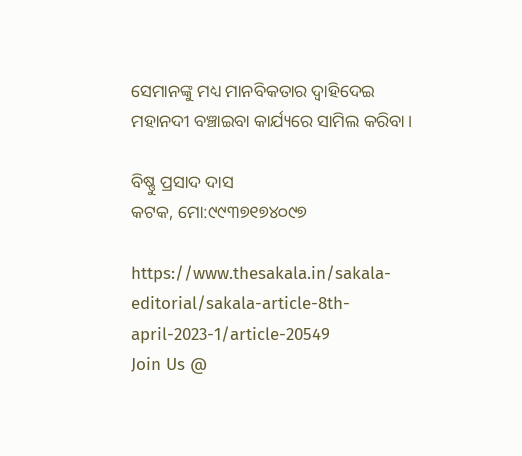ସେମାନଙ୍କୁ ମଧ୍ୟ ମାନବିକତାର ଦ୍ୱାହିଦେଇ ମହାନଦୀ ବଞ୍ଚାଇବା କାର୍ଯ୍ୟରେ ସାମିଲ କରିବା।

ବିଷ୍ଣୁ ପ୍ରସାଦ ଦାସ
କଟକ, ମୋ:୯୯୩୭୧୭୪୦୯୭

https://www.thesakala.in/sakala-editorial/sakala-article-8th-april-2023-1/article-20549
Join Us @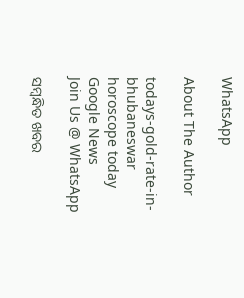WhatsApp

About The Author

todays-gold-rate-in-bhubaneswar
horoscope today
Google News
Join Us @ WhatsApp

ସମ୍ବନ୍ଧିତ ଖବର